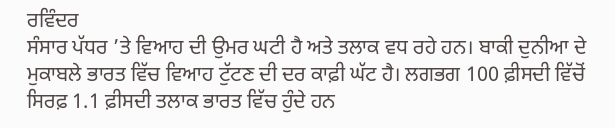ਰਵਿੰਦਰ
ਸੰਸਾਰ ਪੱਧਰ ’ਤੇ ਵਿਆਹ ਦੀ ਉਮਰ ਘਟੀ ਹੈ ਅਤੇ ਤਲਾਕ ਵਧ ਰਹੇ ਹਨ। ਬਾਕੀ ਦੁਨੀਆ ਦੇ ਮੁਕਾਬਲੇ ਭਾਰਤ ਵਿੱਚ ਵਿਆਹ ਟੁੱਟਣ ਦੀ ਦਰ ਕਾਫ਼ੀ ਘੱਟ ਹੈ। ਲਗਭਗ 100 ਫ਼ੀਸਦੀ ਵਿੱਚੋਂ ਸਿਰਫ਼ 1.1 ਫ਼ੀਸਦੀ ਤਲਾਕ ਭਾਰਤ ਵਿੱਚ ਹੁੰਦੇ ਹਨ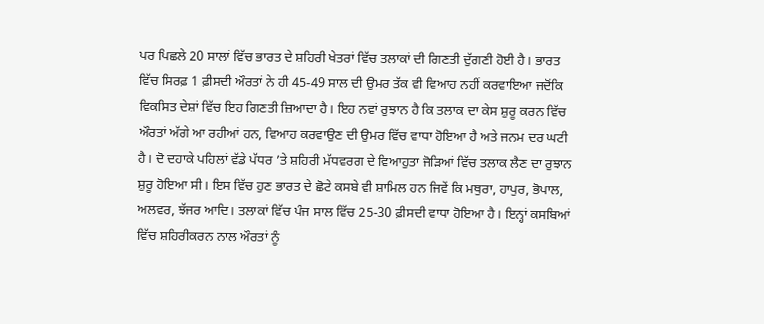ਪਰ ਪਿਛਲੇ 20 ਸਾਲਾਂ ਵਿੱਚ ਭਾਰਤ ਦੇ ਸ਼ਹਿਰੀ ਖੇਤਰਾਂ ਵਿੱਚ ਤਲਾਕਾਂ ਦੀ ਗਿਣਤੀ ਦੁੱਗਣੀ ਹੋਈ ਹੈ। ਭਾਰਤ ਵਿੱਚ ਸਿਰਫ਼ 1 ਫ਼ੀਸਦੀ ਔਰਤਾਂ ਨੇ ਹੀ 45-49 ਸਾਲ ਦੀ ਉਮਰ ਤੱਕ ਵੀ ਵਿਆਹ ਨਹੀਂ ਕਰਵਾਇਆ ਜਦੋਂਕਿ ਵਿਕਸਿਤ ਦੇਸ਼ਾਂ ਵਿੱਚ ਇਹ ਗਿਣਤੀ ਜ਼ਿਆਦਾ ਹੈ। ਇਹ ਨਵਾਂ ਰੁਝਾਨ ਹੈ ਕਿ ਤਲਾਕ ਦਾ ਕੇਸ ਸ਼ੁਰੂ ਕਰਨ ਵਿੱਚ ਔਰਤਾਂ ਅੱਗੇ ਆ ਰਹੀਆਂ ਹਨ, ਵਿਆਹ ਕਰਵਾਉਣ ਦੀ ਉਮਰ ਵਿੱਚ ਵਾਧਾ ਹੋਇਆ ਹੈ ਅਤੇ ਜਨਮ ਦਰ ਘਟੀ ਹੈ। ਦੋ ਦਹਾਕੇ ਪਹਿਲਾਂ ਵੱਡੇ ਪੱਧਰ ’ਤੇ ਸ਼ਹਿਰੀ ਮੱਧਵਰਗ ਦੇ ਵਿਆਹੁਤਾ ਜੋੜਿਆਂ ਵਿੱਚ ਤਲਾਕ ਲੈਣ ਦਾ ਰੁਝਾਨ ਸ਼ੁਰੂ ਹੋਇਆ ਸੀ। ਇਸ ਵਿੱਚ ਹੁਣ ਭਾਰਤ ਦੇ ਛੋਟੇ ਕਸਬੇ ਵੀ ਸ਼ਾਮਿਲ ਹਨ ਜਿਵੇਂ ਕਿ ਮਥੁਰਾ, ਹਾਪੁਰ, ਭੋਪਾਲ, ਅਲਵਰ, ਝੱਜਰ ਆਦਿ। ਤਲਾਕਾਂ ਵਿੱਚ ਪੰਜ ਸਾਲ ਵਿੱਚ 25-30 ਫ਼ੀਸਦੀ ਵਾਧਾ ਹੋਇਆ ਹੈ। ਇਨ੍ਹਾਂ ਕਸਬਿਆਂ ਵਿੱਚ ਸ਼ਹਿਰੀਕਰਨ ਨਾਲ ਔਰਤਾਂ ਨੂੰ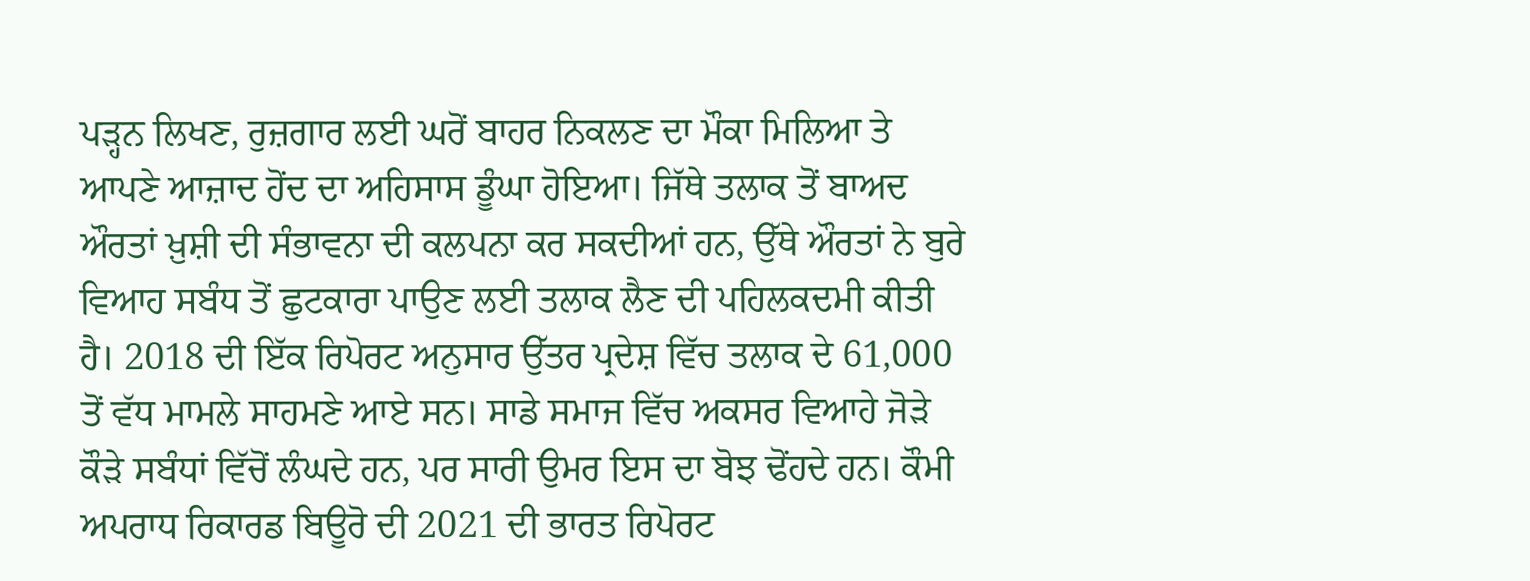ਪੜ੍ਹਨ ਲਿਖਣ, ਰੁਜ਼ਗਾਰ ਲਈ ਘਰੋਂ ਬਾਹਰ ਨਿਕਲਣ ਦਾ ਮੌਕਾ ਮਿਲਿਆ ਤੇ ਆਪਣੇ ਆਜ਼ਾਦ ਹੋਂਦ ਦਾ ਅਹਿਸਾਸ ਡੂੰਘਾ ਹੋਇਆ। ਜਿੱਥੇ ਤਲਾਕ ਤੋਂ ਬਾਅਦ ਔਰਤਾਂ ਖ਼ੁਸ਼ੀ ਦੀ ਸੰਭਾਵਨਾ ਦੀ ਕਲਪਨਾ ਕਰ ਸਕਦੀਆਂ ਹਨ, ਉੱਥੇ ਔਰਤਾਂ ਨੇ ਬੁਰੇ ਵਿਆਹ ਸਬੰਧ ਤੋਂ ਛੁਟਕਾਰਾ ਪਾਉਣ ਲਈ ਤਲਾਕ ਲੈਣ ਦੀ ਪਹਿਲਕਦਮੀ ਕੀਤੀ ਹੈ। 2018 ਦੀ ਇੱਕ ਰਿਪੋਰਟ ਅਨੁਸਾਰ ਉੱਤਰ ਪ੍ਰਦੇਸ਼ ਵਿੱਚ ਤਲਾਕ ਦੇ 61,000 ਤੋਂ ਵੱਧ ਮਾਮਲੇ ਸਾਹਮਣੇ ਆਏ ਸਨ। ਸਾਡੇ ਸਮਾਜ ਵਿੱਚ ਅਕਸਰ ਵਿਆਹੇ ਜੋੜੇ ਕੌੜੇ ਸਬੰਧਾਂ ਵਿੱਚੋਂ ਲੰਘਦੇ ਹਨ, ਪਰ ਸਾਰੀ ਉਮਰ ਇਸ ਦਾ ਬੋਝ ਢੋਂਹਦੇ ਹਨ। ਕੌਮੀ ਅਪਰਾਧ ਰਿਕਾਰਡ ਬਿਊਰੋ ਦੀ 2021 ਦੀ ਭਾਰਤ ਰਿਪੋਰਟ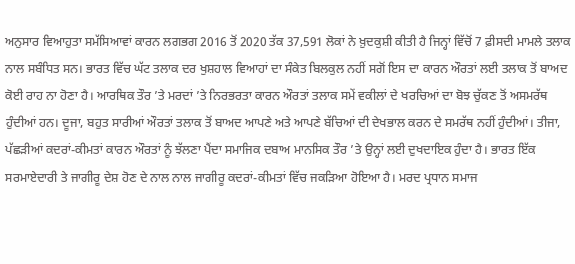ਅਨੁਸਾਰ ਵਿਆਹੁਤਾ ਸਮੱਸਿਆਵਾਂ ਕਾਰਨ ਲਗਭਗ 2016 ਤੋਂ 2020 ਤੱਕ 37,591 ਲੋਕਾਂ ਨੇ ਖ਼ੁਦਕੁਸ਼ੀ ਕੀਤੀ ਹੈ ਜਿਨ੍ਹਾਂ ਵਿੱਚੋਂ 7 ਫ਼ੀਸਦੀ ਮਾਮਲੇ ਤਲਾਕ ਨਾਲ ਸਬੰਧਿਤ ਸਨ। ਭਾਰਤ ਵਿੱਚ ਘੱਟ ਤਲਾਕ ਦਰ ਖੁਸ਼ਹਾਲ ਵਿਆਹਾਂ ਦਾ ਸੰਕੇਤ ਬਿਲਕੁਲ ਨਹੀਂ ਸਗੋਂ ਇਸ ਦਾ ਕਾਰਨ ਔਰਤਾਂ ਲਈ ਤਲਾਕ ਤੋਂ ਬਾਅਦ ਕੋਈ ਰਾਹ ਨਾ ਹੋਣਾ ਹੈ। ਆਰਥਿਕ ਤੌਰ ’ਤੇ ਮਰਦਾਂ ’ਤੇ ਨਿਰਭਰਤਾ ਕਾਰਨ ਔਰਤਾਂ ਤਲਾਕ ਸਮੇਂ ਵਕੀਲਾਂ ਦੇ ਖਰਚਿਆਂ ਦਾ ਬੋਝ ਚੁੱਕਣ ਤੋਂ ਅਸਮਰੱਥ ਹੁੰਦੀਆਂ ਹਨ। ਦੂਜਾ, ਬਹੁਤ ਸਾਰੀਆਂ ਔਰਤਾਂ ਤਲਾਕ ਤੋਂ ਬਾਅਦ ਆਪਣੇ ਅਤੇ ਆਪਣੇ ਬੱਚਿਆਂ ਦੀ ਦੇਖਭਾਲ ਕਰਨ ਦੇ ਸਮਰੱਥ ਨਹੀਂ ਹੁੰਦੀਆਂ। ਤੀਜਾ, ਪੱਛੜੀਆਂ ਕਦਰਾਂ-ਕੀਮਤਾਂ ਕਾਰਨ ਔਰਤਾਂ ਨੂੰ ਝੱਲਣਾ ਪੈਂਦਾ ਸਮਾਜਿਕ ਦਬਾਅ ਮਾਨਸਿਕ ਤੌਰ ’ਤੇ ਉਨ੍ਹਾਂ ਲਈ ਦੁਖਦਾਇਕ ਹੁੰਦਾ ਹੈ। ਭਾਰਤ ਇੱਕ ਸਰਮਾਏਦਾਰੀ ਤੇ ਜਾਗੀਰੂ ਦੇਸ਼ ਹੋਣ ਦੇ ਨਾਲ ਨਾਲ ਜਾਗੀਰੂ ਕਦਰਾਂ-ਕੀਮਤਾਂ ਵਿੱਚ ਜਕੜਿਆ ਹੋਇਆ ਹੈ। ਮਰਦ ਪ੍ਰਧਾਨ ਸਮਾਜ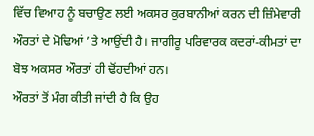ਵਿੱਚ ਵਿਆਹ ਨੂੰ ਬਚਾਉਣ ਲਈ ਅਕਸਰ ਕੁਰਬਾਨੀਆਂ ਕਰਨ ਦੀ ਜ਼ਿੰਮੇਵਾਰੀ ਔਰਤਾਂ ਦੇ ਮੋਢਿਆਂ ’ਤੇ ਆਉਂਦੀ ਹੈ। ਜਾਗੀਰੂ ਪਰਿਵਾਰਕ ਕਦਰਾਂ-ਕੀਮਤਾਂ ਦਾ ਬੋਝ ਅਕਸਰ ਔਰਤਾਂ ਹੀ ਢੋਂਹਦੀਆਂ ਹਨ।
ਔਰਤਾਂ ਤੋਂ ਮੰਗ ਕੀਤੀ ਜਾਂਦੀ ਹੈ ਕਿ ਉਹ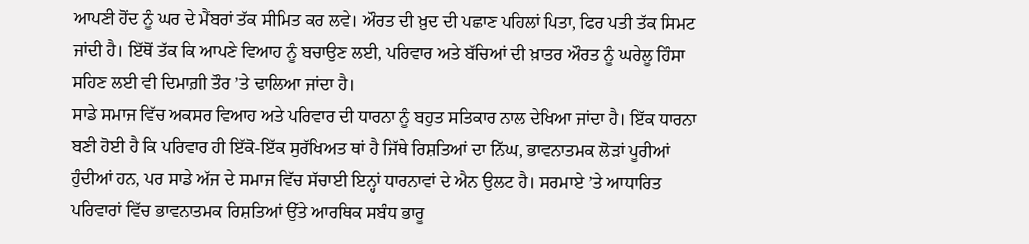ਆਪਣੀ ਹੋਂਦ ਨੂੰ ਘਰ ਦੇ ਮੈਂਬਰਾਂ ਤੱਕ ਸੀਮਿਤ ਕਰ ਲਵੇ। ਔਰਤ ਦੀ ਖ਼ੁਦ ਦੀ ਪਛਾਣ ਪਹਿਲਾਂ ਪਿਤਾ, ਫਿਰ ਪਤੀ ਤੱਕ ਸਿਮਟ ਜਾਂਦੀ ਹੈ। ਇੱਥੋਂ ਤੱਕ ਕਿ ਆਪਣੇ ਵਿਆਹ ਨੂੰ ਬਚਾਉਣ ਲਈ, ਪਰਿਵਾਰ ਅਤੇ ਬੱਚਿਆਂ ਦੀ ਖ਼ਾਤਰ ਔਰਤ ਨੂੰ ਘਰੇਲੂ ਹਿੰਸਾ ਸਹਿਣ ਲਈ ਵੀ ਦਿਮਾਗ਼ੀ ਤੌਰ ’ਤੇ ਢਾਲਿਆ ਜਾਂਦਾ ਹੈ।
ਸਾਡੇ ਸਮਾਜ ਵਿੱਚ ਅਕਸਰ ਵਿਆਹ ਅਤੇ ਪਰਿਵਾਰ ਦੀ ਧਾਰਨਾ ਨੂੰ ਬਹੁਤ ਸਤਿਕਾਰ ਨਾਲ ਦੇਖਿਆ ਜਾਂਦਾ ਹੈ। ਇੱਕ ਧਾਰਨਾ ਬਣੀ ਹੋਈ ਹੈ ਕਿ ਪਰਿਵਾਰ ਹੀ ਇੱਕੋ-ਇੱਕ ਸੁਰੱਖਿਅਤ ਥਾਂ ਹੈ ਜਿੱਥੇ ਰਿਸ਼ਤਿਆਂ ਦਾ ਨਿੱਘ, ਭਾਵਨਾਤਮਕ ਲੋੜਾਂ ਪੂਰੀਆਂ ਹੁੰਦੀਆਂ ਹਨ, ਪਰ ਸਾਡੇ ਅੱਜ ਦੇ ਸਮਾਜ ਵਿੱਚ ਸੱਚਾਈ ਇਨ੍ਹਾਂ ਧਾਰਨਾਵਾਂ ਦੇ ਐਨ ਉਲਟ ਹੈ। ਸਰਮਾਏ ’ਤੇ ਆਧਾਰਿਤ ਪਰਿਵਾਰਾਂ ਵਿੱਚ ਭਾਵਨਾਤਮਕ ਰਿਸ਼ਤਿਆਂ ਉੱਤੇ ਆਰਥਿਕ ਸਬੰਧ ਭਾਰੂ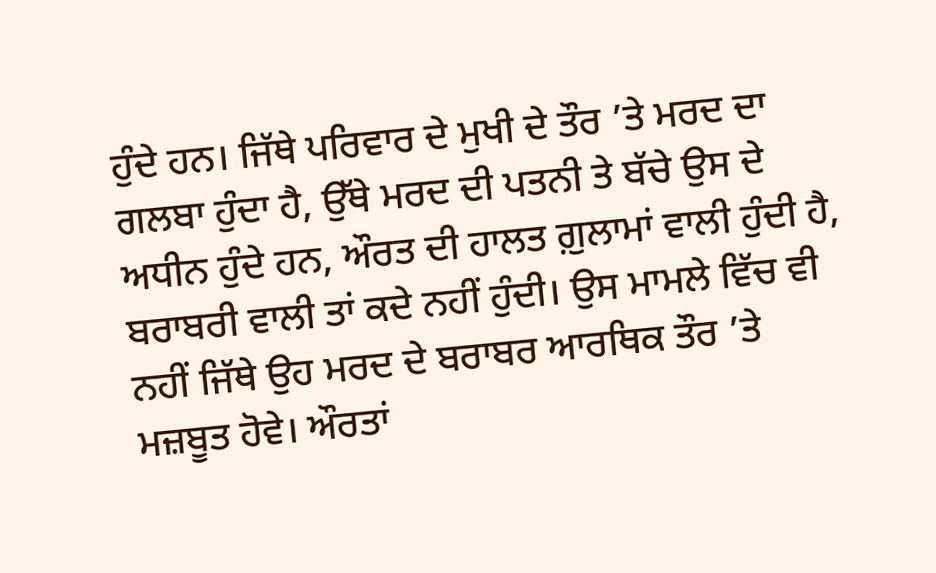ਹੁੰਦੇ ਹਨ। ਜਿੱਥੇ ਪਰਿਵਾਰ ਦੇ ਮੁਖੀ ਦੇ ਤੌਰ ’ਤੇ ਮਰਦ ਦਾ ਗਲਬਾ ਹੁੰਦਾ ਹੈ, ਉੱਥੇ ਮਰਦ ਦੀ ਪਤਨੀ ਤੇ ਬੱਚੇ ਉਸ ਦੇ ਅਧੀਨ ਹੁੰਦੇ ਹਨ, ਔਰਤ ਦੀ ਹਾਲਤ ਗ਼ੁਲਾਮਾਂ ਵਾਲੀ ਹੁੰਦੀ ਹੈ, ਬਰਾਬਰੀ ਵਾਲੀ ਤਾਂ ਕਦੇ ਨਹੀਂ ਹੁੰਦੀ। ਉਸ ਮਾਮਲੇ ਵਿੱਚ ਵੀ ਨਹੀਂ ਜਿੱਥੇ ਉਹ ਮਰਦ ਦੇ ਬਰਾਬਰ ਆਰਥਿਕ ਤੌਰ ’ਤੇ ਮਜ਼ਬੂਤ ਹੋਵੇ। ਔਰਤਾਂ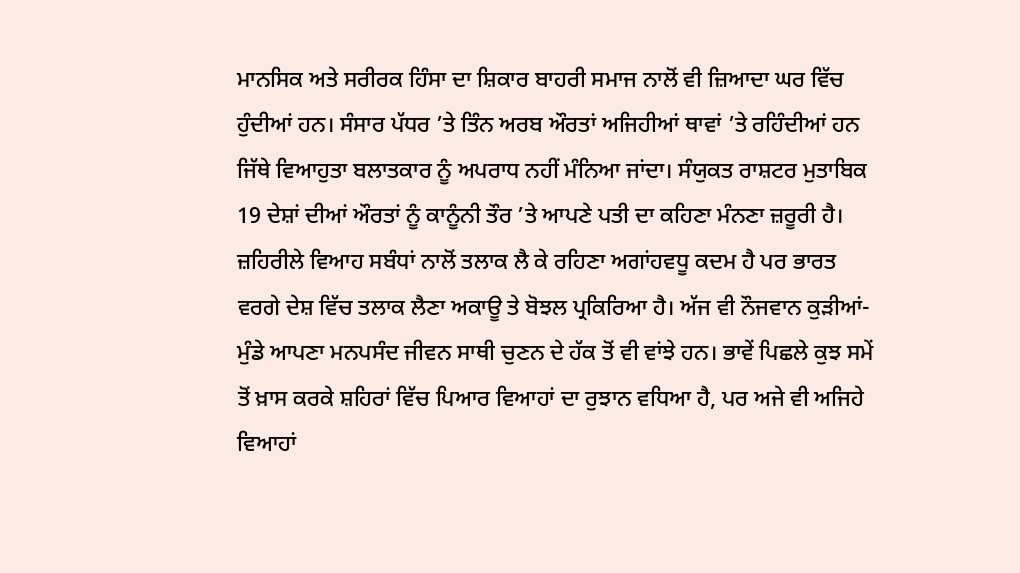ਮਾਨਸਿਕ ਅਤੇ ਸਰੀਰਕ ਹਿੰਸਾ ਦਾ ਸ਼ਿਕਾਰ ਬਾਹਰੀ ਸਮਾਜ ਨਾਲੋਂ ਵੀ ਜ਼ਿਆਦਾ ਘਰ ਵਿੱਚ ਹੁੰਦੀਆਂ ਹਨ। ਸੰਸਾਰ ਪੱਧਰ ’ਤੇ ਤਿੰਨ ਅਰਬ ਔਰਤਾਂ ਅਜਿਹੀਆਂ ਥਾਵਾਂ ’ਤੇ ਰਹਿੰਦੀਆਂ ਹਨ ਜਿੱਥੇ ਵਿਆਹੁਤਾ ਬਲਾਤਕਾਰ ਨੂੰ ਅਪਰਾਧ ਨਹੀਂ ਮੰਨਿਆ ਜਾਂਦਾ। ਸੰਯੁਕਤ ਰਾਸ਼ਟਰ ਮੁਤਾਬਿਕ 19 ਦੇਸ਼ਾਂ ਦੀਆਂ ਔਰਤਾਂ ਨੂੰ ਕਾਨੂੰਨੀ ਤੌਰ ’ਤੇ ਆਪਣੇ ਪਤੀ ਦਾ ਕਹਿਣਾ ਮੰਨਣਾ ਜ਼ਰੂਰੀ ਹੈ। ਜ਼ਹਿਰੀਲੇ ਵਿਆਹ ਸਬੰਧਾਂ ਨਾਲੋਂ ਤਲਾਕ ਲੈ ਕੇ ਰਹਿਣਾ ਅਗਾਂਹਵਧੂ ਕਦਮ ਹੈ ਪਰ ਭਾਰਤ ਵਰਗੇ ਦੇਸ਼ ਵਿੱਚ ਤਲਾਕ ਲੈਣਾ ਅਕਾਊ ਤੇ ਬੋਝਲ ਪ੍ਰਕਿਰਿਆ ਹੈ। ਅੱਜ ਵੀ ਨੌਜਵਾਨ ਕੁੜੀਆਂ-ਮੁੰਡੇ ਆਪਣਾ ਮਨਪਸੰਦ ਜੀਵਨ ਸਾਥੀ ਚੁਣਨ ਦੇ ਹੱਕ ਤੋਂ ਵੀ ਵਾਂਝੇ ਹਨ। ਭਾਵੇਂ ਪਿਛਲੇ ਕੁਝ ਸਮੇਂ ਤੋਂ ਖ਼ਾਸ ਕਰਕੇ ਸ਼ਹਿਰਾਂ ਵਿੱਚ ਪਿਆਰ ਵਿਆਹਾਂ ਦਾ ਰੁਝਾਨ ਵਧਿਆ ਹੈ, ਪਰ ਅਜੇ ਵੀ ਅਜਿਹੇ ਵਿਆਹਾਂ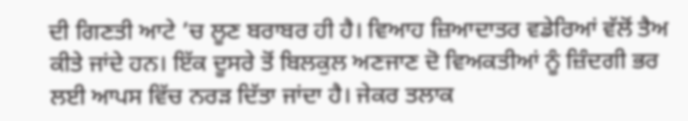ਦੀ ਗਿਣਤੀ ਆਟੇ ’ਚ ਲੂਣ ਬਰਾਬਰ ਹੀ ਹੈ। ਵਿਆਹ ਜ਼ਿਆਦਾਤਰ ਵਡੇਰਿਆਂ ਵੱਲੋਂ ਤੈਅ ਕੀਤੇ ਜਾਂਦੇ ਹਨ। ਇੱਕ ਦੂਸਰੇ ਤੋਂ ਬਿਲਕੁਲ ਅਣਜਾਣ ਦੋ ਵਿਅਕਤੀਆਂ ਨੂੰ ਜ਼ਿੰਦਗੀ ਭਰ ਲਈ ਆਪਸ ਵਿੱਚ ਨਰੜ ਦਿੱਤਾ ਜਾਂਦਾ ਹੈ। ਜੇਕਰ ਤਲਾਕ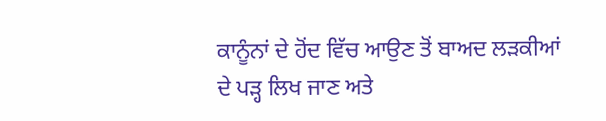ਕਾਨੂੰਨਾਂ ਦੇ ਹੋਂਦ ਵਿੱਚ ਆਉਣ ਤੋਂ ਬਾਅਦ ਲੜਕੀਆਂ ਦੇ ਪੜ੍ਹ ਲਿਖ ਜਾਣ ਅਤੇ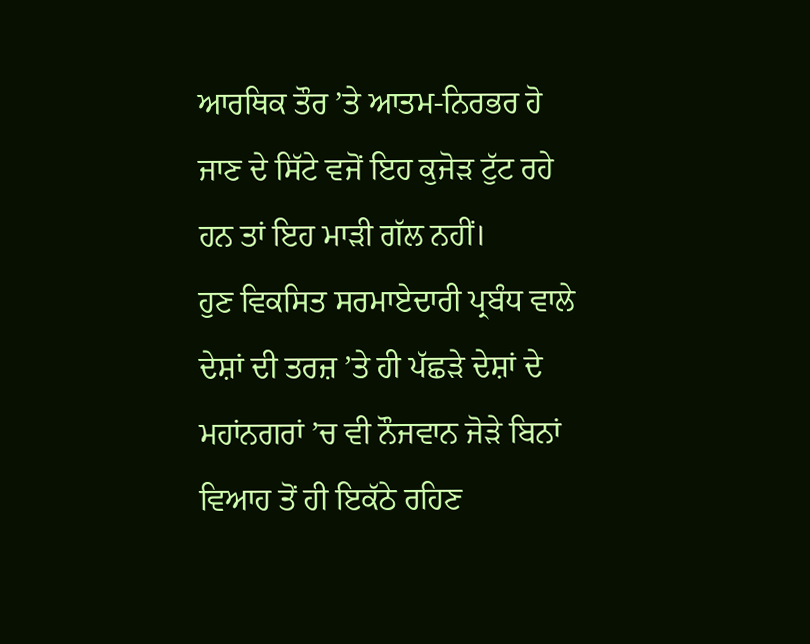ਆਰਥਿਕ ਤੌਰ ’ਤੇ ਆਤਮ-ਨਿਰਭਰ ਹੋ ਜਾਣ ਦੇ ਸਿੱਟੇ ਵਜੋਂ ਇਹ ਕੁਜੋੜ ਟੁੱਟ ਰਹੇ ਹਨ ਤਾਂ ਇਹ ਮਾੜੀ ਗੱਲ ਨਹੀਂ।
ਹੁਣ ਵਿਕਸਿਤ ਸਰਮਾਏਦਾਰੀ ਪ੍ਰਬੰਧ ਵਾਲੇ ਦੇਸ਼ਾਂ ਦੀ ਤਰਜ਼ ’ਤੇ ਹੀ ਪੱਛੜੇ ਦੇਸ਼ਾਂ ਦੇ ਮਹਾਂਨਗਰਾਂ ’ਚ ਵੀ ਨੌਜਵਾਨ ਜੋੜੇ ਬਿਨਾਂ ਵਿਆਹ ਤੋਂ ਹੀ ਇਕੱਠੇ ਰਹਿਣ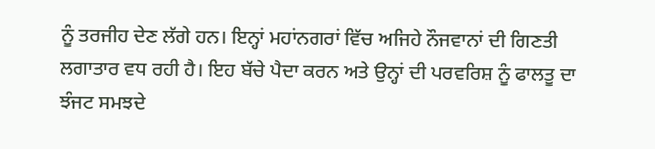ਨੂੰ ਤਰਜੀਹ ਦੇਣ ਲੱਗੇ ਹਨ। ਇਨ੍ਹਾਂ ਮਹਾਂਨਗਰਾਂ ਵਿੱਚ ਅਜਿਹੇ ਨੌਜਵਾਨਾਂ ਦੀ ਗਿਣਤੀ ਲਗਾਤਾਰ ਵਧ ਰਹੀ ਹੈ। ਇਹ ਬੱਚੇ ਪੈਦਾ ਕਰਨ ਅਤੇ ਉਨ੍ਹਾਂ ਦੀ ਪਰਵਰਿਸ਼ ਨੂੰ ਫਾਲਤੂ ਦਾ ਝੰਜਟ ਸਮਝਦੇ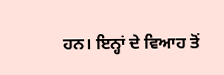ਹਨ। ਇਨ੍ਹਾਂ ਦੇ ਵਿਆਹ ਤੋਂ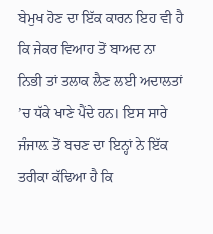ਬੇਮੁਖ ਹੋਣ ਦਾ ਇੱਕ ਕਾਰਨ ਇਹ ਵੀ ਹੈ ਕਿ ਜੇਕਰ ਵਿਆਹ ਤੋਂ ਬਾਅਦ ਨਾ ਨਿਭੀ ਤਾਂ ਤਲਾਕ ਲੈਣ ਲਈ ਅਦਾਲਤਾਂ ’ਚ ਧੱਕੇ ਖਾਣੇ ਪੈਂਦੇ ਹਨ। ਇਸ ਸਾਰੇ ਜੰਜਾਲ਼ ਤੋਂ ਬਚਣ ਦਾ ਇਨ੍ਹਾਂ ਨੇ ਇੱਕ ਤਰੀਕਾ ਕੱਢਿਆ ਹੈ ਕਿ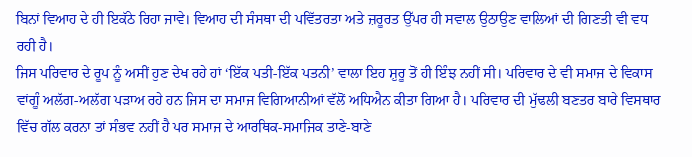ਬਿਨਾਂ ਵਿਆਹ ਦੇ ਹੀ ਇਕੱਠੇ ਰਿਹਾ ਜਾਵੇ। ਵਿਆਹ ਦੀ ਸੰਸਥਾ ਦੀ ਪਵਿੱਤਰਤਾ ਅਤੇ ਜ਼ਰੂਰਤ ਉੱਪਰ ਹੀ ਸਵਾਲ ਉਠਾਉਣ ਵਾਲਿਆਂ ਦੀ ਗਿਣਤੀ ਵੀ ਵਧ ਰਹੀ ਹੈ।
ਜਿਸ ਪਰਿਵਾਰ ਦੇ ਰੂਪ ਨੂੰ ਅਸੀਂ ਹੁਣ ਦੇਖ ਰਹੇ ਹਾਂ ‘ਇੱਕ ਪਤੀ-ਇੱਕ ਪਤਨੀ’ ਵਾਲਾ ਇਹ ਸ਼ੁਰੂ ਤੋਂ ਹੀ ਇੰਝ ਨਹੀਂ ਸੀ। ਪਰਿਵਾਰ ਦੇ ਵੀ ਸਮਾਜ ਦੇ ਵਿਕਾਸ ਵਾਂਗੂੰ ਅਲੱਗ-ਅਲੱਗ ਪੜਾਅ ਰਹੇ ਹਨ ਜਿਸ ਦਾ ਸਮਾਜ ਵਿਗਿਆਨੀਆਂ ਵੱਲੋਂ ਅਧਿਐਨ ਕੀਤਾ ਗਿਆ ਹੈ। ਪਰਿਵਾਰ ਦੀ ਮੁੱਢਲੀ ਬਣਤਰ ਬਾਰੇ ਵਿਸਥਾਰ ਵਿੱਚ ਗੱਲ ਕਰਨਾ ਤਾਂ ਸੰਭਵ ਨਹੀਂ ਹੈ ਪਰ ਸਮਾਜ ਦੇ ਆਰਥਿਕ-ਸਮਾਜਿਕ ਤਾਣੇ-ਬਾਣੇ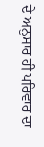ਦੇ ਅਨੁਸਾਰ ਹੀ ਪਰਿਵਾਰ ਦਾ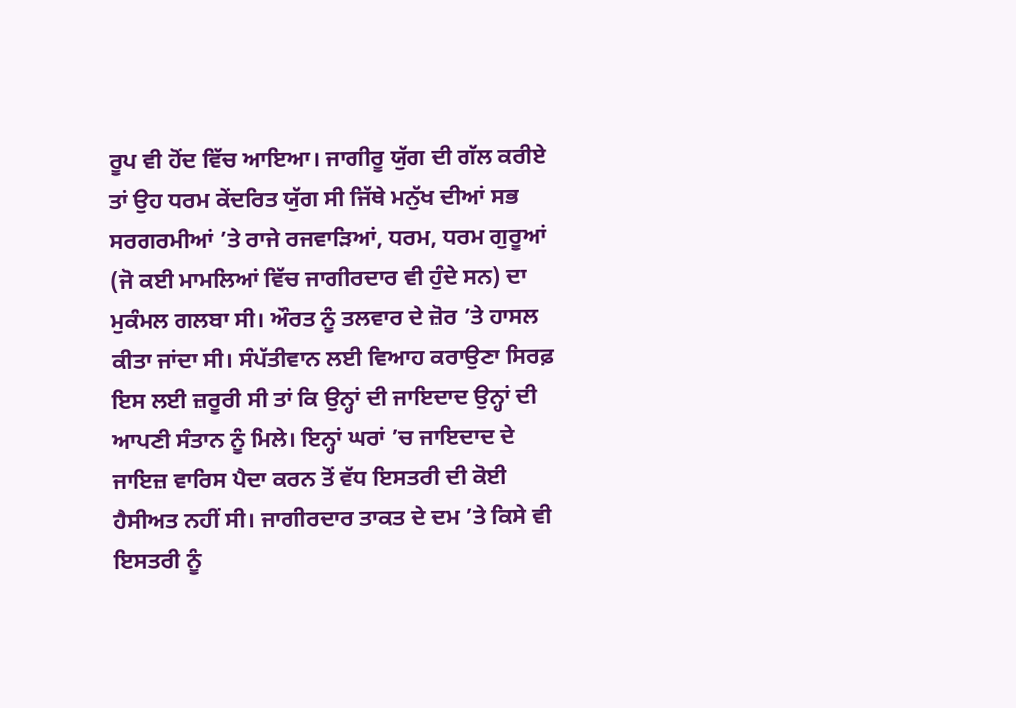ਰੂਪ ਵੀ ਹੋਂਦ ਵਿੱਚ ਆਇਆ। ਜਾਗੀਰੂ ਯੁੱਗ ਦੀ ਗੱਲ ਕਰੀਏ ਤਾਂ ਉਹ ਧਰਮ ਕੇਂਦਰਿਤ ਯੁੱਗ ਸੀ ਜਿੱਥੇ ਮਨੁੱਖ ਦੀਆਂ ਸਭ ਸਰਗਰਮੀਆਂ ’ਤੇ ਰਾਜੇ ਰਜਵਾੜਿਆਂ, ਧਰਮ, ਧਰਮ ਗੁਰੂਆਂ (ਜੋ ਕਈ ਮਾਮਲਿਆਂ ਵਿੱਚ ਜਾਗੀਰਦਾਰ ਵੀ ਹੁੰਦੇ ਸਨ) ਦਾ ਮੁਕੰਮਲ ਗਲਬਾ ਸੀ। ਔਰਤ ਨੂੰ ਤਲਵਾਰ ਦੇ ਜ਼ੋਰ ’ਤੇ ਹਾਸਲ ਕੀਤਾ ਜਾਂਦਾ ਸੀ। ਸੰਪੱਤੀਵਾਨ ਲਈ ਵਿਆਹ ਕਰਾਉਣਾ ਸਿਰਫ਼ ਇਸ ਲਈ ਜ਼ਰੂਰੀ ਸੀ ਤਾਂ ਕਿ ਉਨ੍ਹਾਂ ਦੀ ਜਾਇਦਾਦ ਉਨ੍ਹਾਂ ਦੀ ਆਪਣੀ ਸੰਤਾਨ ਨੂੰ ਮਿਲੇ। ਇਨ੍ਹਾਂ ਘਰਾਂ ’ਚ ਜਾਇਦਾਦ ਦੇ ਜਾਇਜ਼ ਵਾਰਿਸ ਪੈਦਾ ਕਰਨ ਤੋਂ ਵੱਧ ਇਸਤਰੀ ਦੀ ਕੋਈ ਹੈਸੀਅਤ ਨਹੀਂ ਸੀ। ਜਾਗੀਰਦਾਰ ਤਾਕਤ ਦੇ ਦਮ ’ਤੇ ਕਿਸੇ ਵੀ ਇਸਤਰੀ ਨੂੰ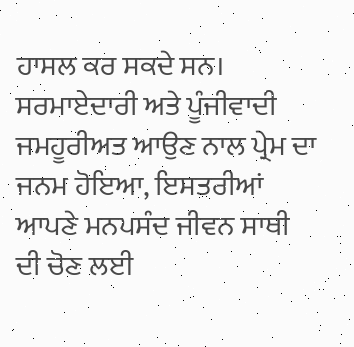ਹਾਸਲ ਕਰ ਸਕਦੇ ਸਨ। ਸਰਮਾਏਦਾਰੀ ਅਤੇ ਪੂੰਜੀਵਾਦੀ ਜਮਹੂਰੀਅਤ ਆਉਣ ਨਾਲ ਪ੍ਰੇਮ ਦਾ ਜਨਮ ਹੋਇਆ, ਇਸਤਰੀਆਂ ਆਪਣੇ ਮਨਪਸੰਦ ਜੀਵਨ ਸਾਥੀ ਦੀ ਚੋਣ ਲਈ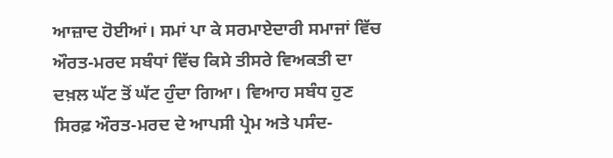ਆਜ਼ਾਦ ਹੋਈਆਂ। ਸਮਾਂ ਪਾ ਕੇ ਸਰਮਾਏਦਾਰੀ ਸਮਾਜਾਂ ਵਿੱਚ ਔਰਤ-ਮਰਦ ਸਬੰਧਾਂ ਵਿੱਚ ਕਿਸੇ ਤੀਸਰੇ ਵਿਅਕਤੀ ਦਾ ਦਖ਼ਲ ਘੱਟ ਤੋਂ ਘੱਟ ਹੁੰਦਾ ਗਿਆ। ਵਿਆਹ ਸਬੰਧ ਹੁਣ ਸਿਰਫ਼ ਔਰਤ-ਮਰਦ ਦੇ ਆਪਸੀ ਪ੍ਰੇਮ ਅਤੇ ਪਸੰਦ-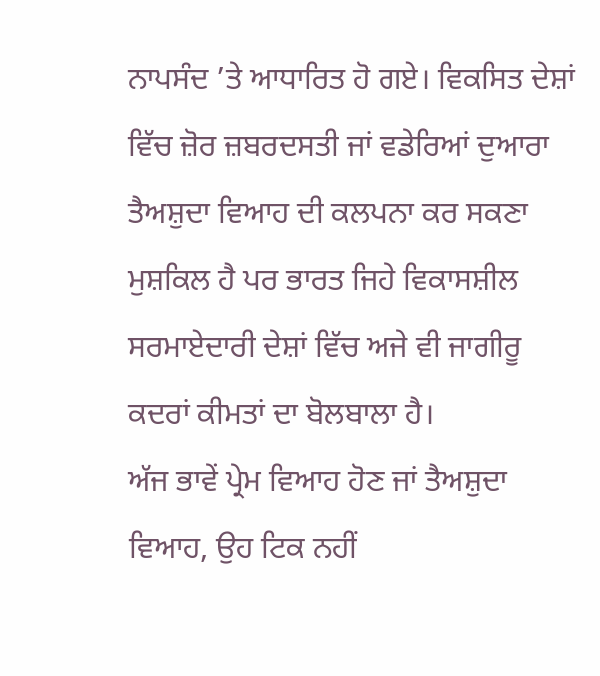ਨਾਪਸੰਦ ’ਤੇ ਆਧਾਰਿਤ ਹੋ ਗਏ। ਵਿਕਸਿਤ ਦੇਸ਼ਾਂ ਵਿੱਚ ਜ਼ੋਰ ਜ਼ਬਰਦਸਤੀ ਜਾਂ ਵਡੇਰਿਆਂ ਦੁਆਰਾ ਤੈਅਸ਼ੁਦਾ ਵਿਆਹ ਦੀ ਕਲਪਨਾ ਕਰ ਸਕਣਾ ਮੁਸ਼ਕਿਲ ਹੈ ਪਰ ਭਾਰਤ ਜਿਹੇ ਵਿਕਾਸਸ਼ੀਲ ਸਰਮਾਏਦਾਰੀ ਦੇਸ਼ਾਂ ਵਿੱਚ ਅਜੇ ਵੀ ਜਾਗੀਰੂ ਕਦਰਾਂ ਕੀਮਤਾਂ ਦਾ ਬੋਲਬਾਲਾ ਹੈ।
ਅੱਜ ਭਾਵੇਂ ਪ੍ਰੇਮ ਵਿਆਹ ਹੋਣ ਜਾਂ ਤੈਅਸ਼ੁਦਾ ਵਿਆਹ, ਉਹ ਟਿਕ ਨਹੀਂ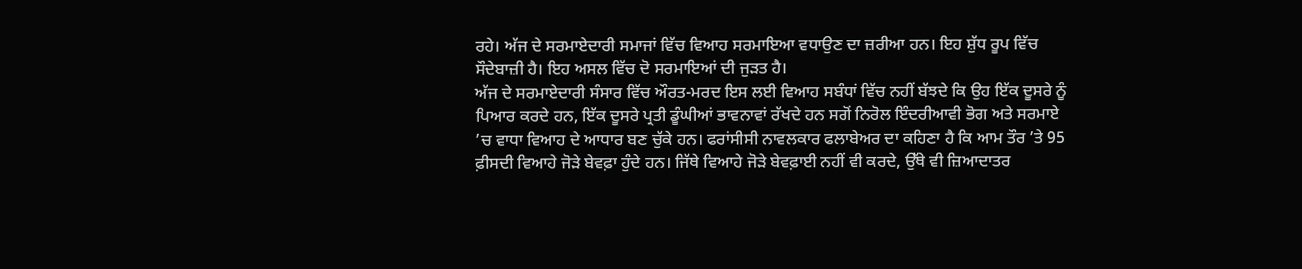ਰਹੇ। ਅੱਜ ਦੇ ਸਰਮਾਏਦਾਰੀ ਸਮਾਜਾਂ ਵਿੱਚ ਵਿਆਹ ਸਰਮਾਇਆ ਵਧਾਉਣ ਦਾ ਜ਼ਰੀਆ ਹਨ। ਇਹ ਸ਼ੁੱਧ ਰੂਪ ਵਿੱਚ ਸੌਦੇਬਾਜ਼ੀ ਹੈ। ਇਹ ਅਸਲ ਵਿੱਚ ਦੋ ਸਰਮਾਇਆਂ ਦੀ ਜੁੜਤ ਹੈ।
ਅੱਜ ਦੇ ਸਰਮਾਏਦਾਰੀ ਸੰਸਾਰ ਵਿੱਚ ਔਰਤ-ਮਰਦ ਇਸ ਲਈ ਵਿਆਹ ਸਬੰਧਾਂ ਵਿੱਚ ਨਹੀਂ ਬੱਝਦੇ ਕਿ ਉਹ ਇੱਕ ਦੂਸਰੇ ਨੂੰ ਪਿਆਰ ਕਰਦੇ ਹਨ, ਇੱਕ ਦੂਸਰੇ ਪ੍ਰਤੀ ਡੂੰਘੀਆਂ ਭਾਵਨਾਵਾਂ ਰੱਖਦੇ ਹਨ ਸਗੋਂ ਨਿਰੋਲ ਇੰਦਰੀਆਵੀ ਭੋਗ ਅਤੇ ਸਰਮਾਏ ’ਚ ਵਾਧਾ ਵਿਆਹ ਦੇ ਆਧਾਰ ਬਣ ਚੁੱਕੇ ਹਨ। ਫਰਾਂਸੀਸੀ ਨਾਵਲਕਾਰ ਫਲਾਬੇਅਰ ਦਾ ਕਹਿਣਾ ਹੈ ਕਿ ਆਮ ਤੌਰ ’ਤੇ 95 ਫ਼ੀਸਦੀ ਵਿਆਹੇ ਜੋੜੇ ਬੇਵਫ਼ਾ ਹੁੰਦੇ ਹਨ। ਜਿੱਥੇ ਵਿਆਹੇ ਜੋੜੇ ਬੇਵਫ਼ਾਈ ਨਹੀਂ ਵੀ ਕਰਦੇ, ਉੱਥੇ ਵੀ ਜ਼ਿਆਦਾਤਰ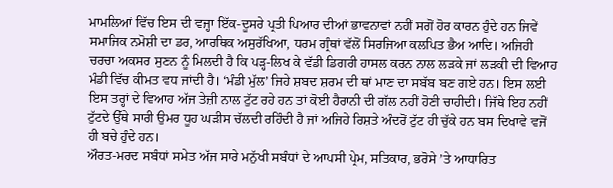ਮਾਮਲਿਆਂ ਵਿੱਚ ਇਸ ਦੀ ਵਜ੍ਹਾ ਇੱਕ-ਦੂਸਰੇ ਪ੍ਰਤੀ ਪਿਆਰ ਦੀਆਂ ਭਾਵਨਾਵਾਂ ਨਹੀਂ ਸਗੋਂ ਹੋਰ ਕਾਰਨ ਹੁੰਦੇ ਹਨ ਜਿਵੇਂ ਸਮਾਜਿਕ ਨਮੋਸ਼ੀ ਦਾ ਡਰ, ਆਰਥਿਕ ਅਸੁਰੱਖਿਆ, ਧਰਮ ਗ੍ਰੰਥਾਂ ਵੱਲੋਂ ਸਿਰਜਿਆ ਕਲਪਿਤ ਭੈਅ ਆਦਿ। ਅਜਿਹੀ ਚਰਚਾ ਅਕਸਰ ਸੁਣਨ ਨੂੰ ਮਿਲਦੀ ਹੈ ਕਿ ਪੜ੍ਹ-ਲਿਖ ਕੇ ਵੱਡੀ ਡਿਗਰੀ ਹਾਸਲ ਕਰਨ ਨਾਲ ਲੜਕੇ ਜਾਂ ਲੜਕੀ ਦੀ ਵਿਆਹ ਮੰਡੀ ਵਿੱਚ ਕੀਮਤ ਵਧ ਜਾਂਦੀ ਹੈ। ‘ਮੰਡੀ ਮੁੱਲ’ ਜਿਹੇ ਸ਼ਬਦ ਸ਼ਰਮ ਦੀ ਥਾਂ ਮਾਣ ਦਾ ਸਬੱਬ ਬਣ ਗਏ ਹਨ। ਇਸ ਲਈ ਇਸ ਤਰ੍ਹਾਂ ਦੇ ਵਿਆਹ ਅੱਜ ਤੇਜ਼ੀ ਨਾਲ ਟੁੱਟ ਰਹੇ ਹਨ ਤਾਂ ਕੋਈ ਹੈਰਾਨੀ ਦੀ ਗੱਲ ਨਹੀਂ ਹੋਣੀ ਚਾਹੀਦੀ। ਜਿੱਥੇ ਇਹ ਨਹੀਂ ਟੁੱਟਦੇ ਉੱਥੇ ਸਾਰੀ ਉਮਰ ਧੂਹ ਘੜੀਸ ਚੱਲਦੀ ਰਹਿੰਦੀ ਹੈ ਜਾਂ ਅਜਿਹੇ ਰਿਸ਼ਤੇ ਅੰਦਰੋਂ ਟੁੱਟ ਹੀ ਚੁੱਕੇ ਹਨ ਬਸ ਦਿਖਾਵੇ ਵਜੋਂ ਹੀ ਬਚੇ ਹੁੰਦੇ ਹਨ।
ਔਰਤ-ਮਰਦ ਸਬੰਧਾਂ ਸਮੇਤ ਅੱਜ ਸਾਰੇ ਮਨੁੱਖੀ ਸਬੰਧਾਂ ਦੇ ਆਪਸੀ ਪ੍ਰੇਮ, ਸਤਿਕਾਰ, ਭਰੋਸੇ ’ਤੇ ਆਧਾਰਿਤ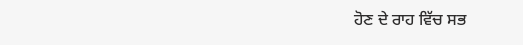ਹੋਣ ਦੇ ਰਾਹ ਵਿੱਚ ਸਭ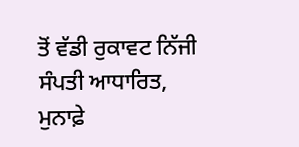ਤੋਂ ਵੱਡੀ ਰੁਕਾਵਟ ਨਿੱਜੀ ਸੰਪਤੀ ਆਧਾਰਿਤ, ਮੁਨਾਫ਼ੇ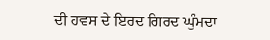ਦੀ ਹਵਸ ਦੇ ਇਰਦ ਗਿਰਦ ਘੁੰਮਦਾ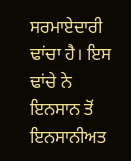ਸਰਮਾਏਦਾਰੀ ਢਾਂਚਾ ਹੈ। ਇਸ ਢਾਂਚੇ ਨੇ ਇਨਸਾਨ ਤੋਂ ਇਨਸਾਨੀਅਤ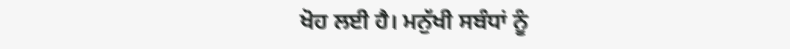ਖੋਹ ਲਈ ਹੈ। ਮਨੁੱਖੀ ਸਬੰਧਾਂ ਨੂੰ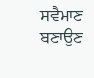ਸਵੈਮਾਣ ਬਣਾਉਣ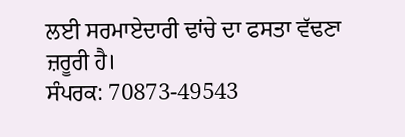ਲਈ ਸਰਮਾਏਦਾਰੀ ਢਾਂਚੇ ਦਾ ਫਸਤਾ ਵੱਢਣਾ ਜ਼ਰੂਰੀ ਹੈ।
ਸੰਪਰਕ: 70873-49543